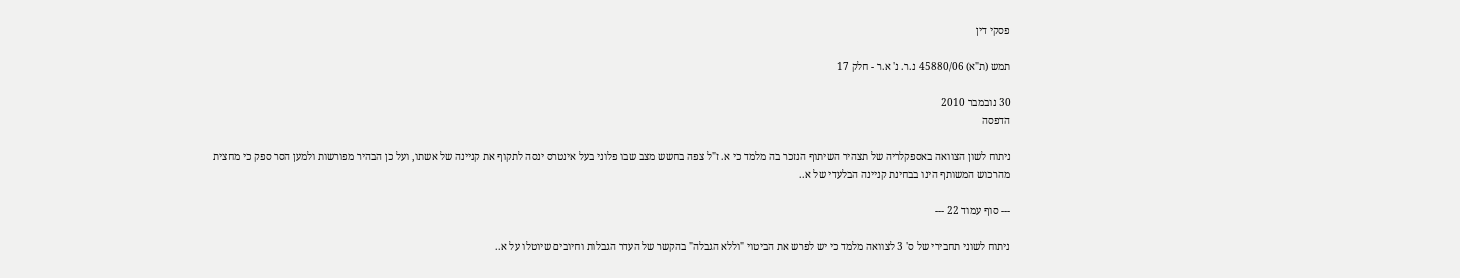פסקי דין

תמש (ת"א) 45880/06 נ.ר. נ' א.ר - חלק 17

30 נובמבר 2010
הדפסה

ניתוח לשון הצוואה באספקלריה של תצהיר השיתוף הנזכר בה מלמד כי א. ז"ל צפה בחשש מצב שבו פלוני בעל אינטרס ינסה לתקוף את קניינה של אשתו, ועל כן הבהיר מפורשות ולמען הסר ספק כי מחצית מהרכוש המשותף הינו בבחינת קניינה הבלעדי של א..

--- סוף עמוד 22 ---

ניתוח לשוני תחבירי של ס' 3 לצוואה מלמד כי יש לפרש את הביטוי "וללא הגבלה" בהקשר של העדר הגבלות וחיובים שיוטלו על א..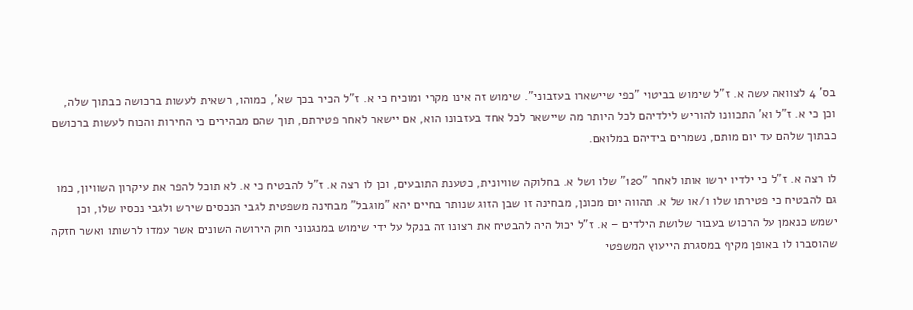בס' 4 לצוואה עשה א. ז"ל שימוש בביטוי "כפי שיישארו בעזבוני". שימוש זה אינו מקרי ומוכיח כי א. ז"ל הכיר בכך שא', כמוהו, רשאית לעשות ברכושה כבתוך שלה, וכן כי א. ז"ל וא' התכוונו להוריש לילדיהם לכל היותר מה שיישאר לכל אחד בעזבונו הוא, אם יישאר לאחר פטירתם, תוך שהם מבהירים כי החירות והכוח לעשות ברכושם כבתוך שלהם עד יום מותם, נשמרים בידיהם במלואם.

לו רצה א. ז"ל כי ילדיו ירשו אותו לאחר "120" שלו ושל א. בחלוקה שוויונית, כטענת התובעים, וכן לו רצה א. ז"ל להבטיח כי א. לא תוכל להפר את עיקרון השוויון, כמו גם להבטיח כי פטירתו שלו ו/או של א. תהווה יום מכונן, מבחינה זו שבן הזוג שנותר בחיים יהא "מוגבל" מבחינה משפטית לגבי הנכסים שירש ולגבי נכסיו שלו, וכן ישמש כנאמן על הרכוש בעבור שלושת הילדים – א. ז"ל יכול היה להבטיח את רצונו זה בנקל על ידי שימוש במנגנוני חוק הירושה השונים אשר עמדו לרשותו ואשר חזקה שהוסברו לו באופן מקיף במסגרת הייעוץ המשפטי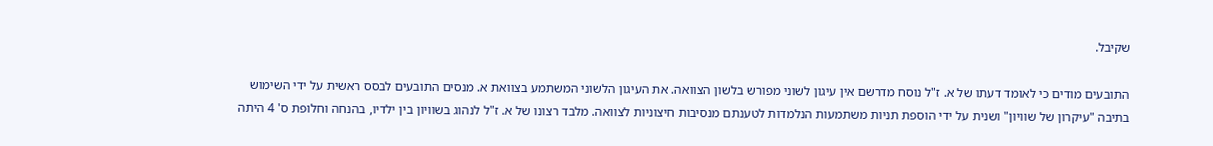שקיבל.

התובעים מודים כי לאומד דעתו של א. ז"ל נוסח מדרשם אין עיגון לשוני מפורש בלשון הצוואה. את העיגון הלשוני המשתמע בצוואת א. מנסים התובעים לבסס ראשית על ידי השימוש בתיבה "עיקרון של שוויון" ושנית על ידי הוספת תניות משתמעות הנלמדות לטענתם מנסיבות חיצוניות לצוואה. מלבד רצונו של א. ז"ל לנהוג בשוויון בין ילדיו, בהנחה וחלופת ס' 4 היתה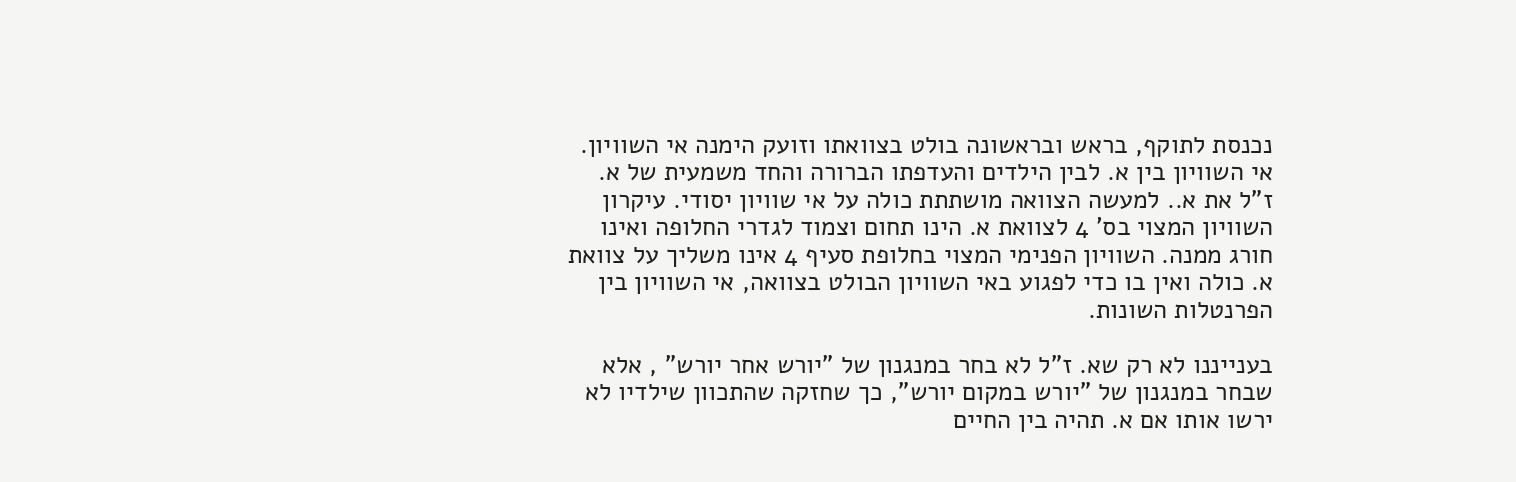נכנסת לתוקף, בראש ובראשונה בולט בצוואתו וזועק הימנה אי השוויון. אי השוויון בין א. לבין הילדים והעדפתו הברורה והחד משמעית של א. ז"ל את א.. למעשה הצוואה מושתתת כולה על אי שוויון יסודי. עיקרון השוויון המצוי בס' 4 לצוואת א. הינו תחום וצמוד לגדרי החלופה ואינו חורג ממנה. השוויון הפנימי המצוי בחלופת סעיף 4 אינו משליך על צוואת א. כולה ואין בו כדי לפגוע באי השוויון הבולט בצוואה, אי השוויון בין הפרנטלות השונות.

בענייננו לא רק שא. ז"ל לא בחר במנגנון של "יורש אחר יורש" , אלא שבחר במנגנון של "יורש במקום יורש", כך שחזקה שהתכוון שילדיו לא ירשו אותו אם א. תהיה בין החיים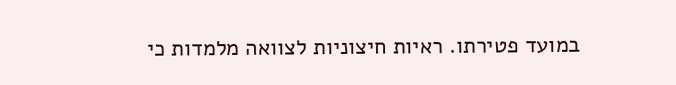במועד פטירתו. ראיות חיצוניות לצוואה מלמדות כי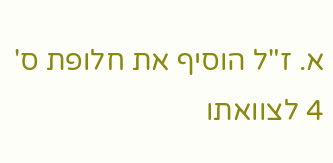א. ז"ל הוסיף את חלופת ס' 4 לצוואתו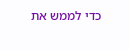כדי לממש את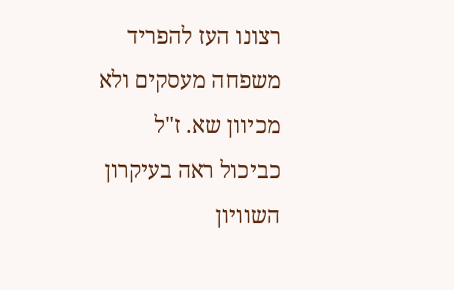רצונו העז להפריד משפחה מעסקים ולא מכיוון שא. ז"ל כביכול ראה בעיקרון השוויון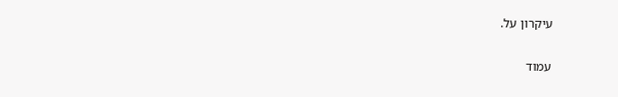עיקרון על.

עמוד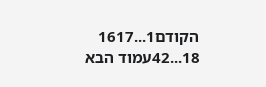הקודם1...1617
18...42עמוד הבא